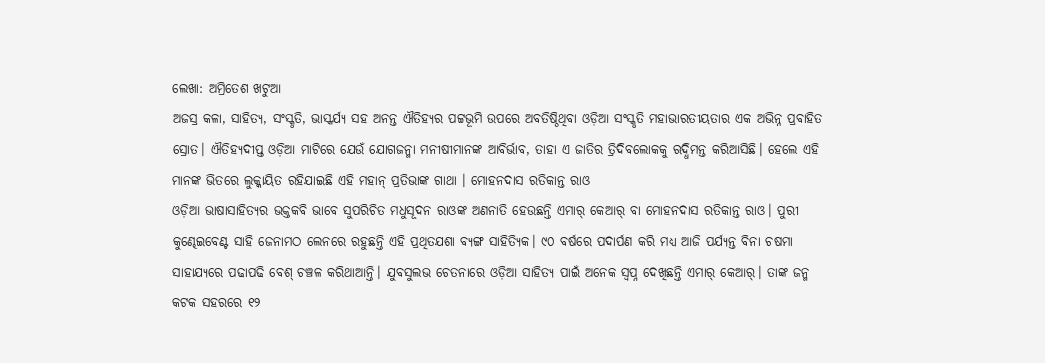ଲେଖା: ଅମ୍ରିତେଶ ଖଟୁଆ
ଅଜସ୍ର କଳା, ସାହିତ୍ୟ, ସଂସ୍କୃତି, ଭାସ୍କର୍ଯ୍ୟ ସହ ଅନନ୍ତ ଐତିହ୍ୟର ପଟ୍ଟଭୂମି ଉପରେ ଅବତିଷ୍ଠିଥିବା ଓଡ଼ିଆ ସଂସ୍କୃତି ମହାଭାରତୀୟତାର ଏକ ଅଭିନ୍ନ ପ୍ରବାହିତ ସ୍ରୋତ। ଐତିହ୍ୟଦୀପ୍ତ ଓଡ଼ିଆ ମାଟିରେ ଯେଉଁ ଯୋଗଜନ୍ମା ମନୀଷୀମାନଙ୍କ ଆବିର୍ଭାବ, ତାହା ଏ ଜାତିର ତ୍ରିଦିବଲୋକକୁ ଋଦ୍ଧିମନ୍ତ କରିଆସିଛି। ହେଲେ ଏହି ମାନଙ୍କ ଭିତରେ ଲୁକ୍କାୟିତ ରହିଯାଇଛି ଏହି ମହାନ୍ ପ୍ରତିଭାଙ୍କ ଗାଥା । ମୋହନଦାସ ରତିକାନ୍ତ ରାଓ
ଓଡ଼ିଆ ଭାଷାସାହିତ୍ୟର ଭକ୍ତକବି ଭାବେ ସୁପରିଚିତ ମଧୁସୂଦନ ରାଓଙ୍କ ଅଣନାତି ହେଉଛନ୍ତି ଏମାର୍ କେଆର୍ ବା ମୋହନଦାସ ରତିକାନ୍ତ ରାଓ। ପୁରୀ କୁଣ୍ଢେଇବେଣ୍ଟ ସାହି ଜେନାମଠ ଲେନରେ ରହୁଛନ୍ତି ଏହି ପ୍ରଥିତଯଶା ବ୍ୟଙ୍ଗ ସାହିତ୍ୟିକ। ୯୦ ବର୍ଷରେ ପଦାର୍ପଣ କରି ମଧ୍ୟ ଆଜି ପର୍ଯ୍ୟନ୍ତ ବିନା ଚଷମା ସାହାଯ୍ୟରେ ପଢାପଢି ବେଶ୍ ଚଞ୍ଚଳ କରିଥାଆନ୍ତି। ଯୁବସୁଲଭ ଚେତନାରେ ଓଡ଼ିଆ ସାହିତ୍ୟ ପାଇଁ ଅନେକ ସ୍ଵପ୍ନ ଦେଖିଛନ୍ତି ଏମାର୍ କେଆର୍। ତାଙ୍କ ଜନ୍ମ କଟକ ସହରରେ ୧୨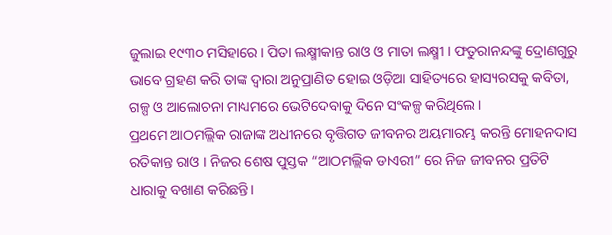ଜୁଲାଇ ୧୯୩୦ ମସିହାରେ। ପିତା ଲକ୍ଷ୍ମୀକାନ୍ତ ରାଓ ଓ ମାତା ଲକ୍ଷ୍ମୀ । ଫତୁରାନନ୍ଦଙ୍କୁ ଦ୍ରୋଣଗୁରୁ ଭାବେ ଗ୍ରହଣ କରି ତାଙ୍କ ଦ୍ଵାରା ଅନୁପ୍ରାଣିତ ହୋଇ ଓଡ଼ିଆ ସାହିତ୍ୟରେ ହାସ୍ୟରସକୁ କବିତା, ଗଳ୍ପ ଓ ଆଲୋଚନା ମାଧ୍ୟମରେ ଭେଟିଦେବାକୁ ଦିନେ ସଂକଳ୍ପ କରିଥିଲେ।
ପ୍ରଥମେ ଆଠମଲ୍ଲିକ ରାଜାଙ୍କ ଅଧୀନରେ ବୃତ୍ତିଗତ ଜୀବନର ଅୟମାରମ୍ଭ କରନ୍ତି ମୋହନଦାସ ରତିକାନ୍ତ ରାଓ । ନିଜର ଶେଷ ପୁସ୍ତକ “ଆଠମଲ୍ଲିକ ଡାଏରୀ” ରେ ନିଜ ଜୀବନର ପ୍ରତିଟି ଧାରାକୁ ବଖାଣ କରିଛନ୍ତି।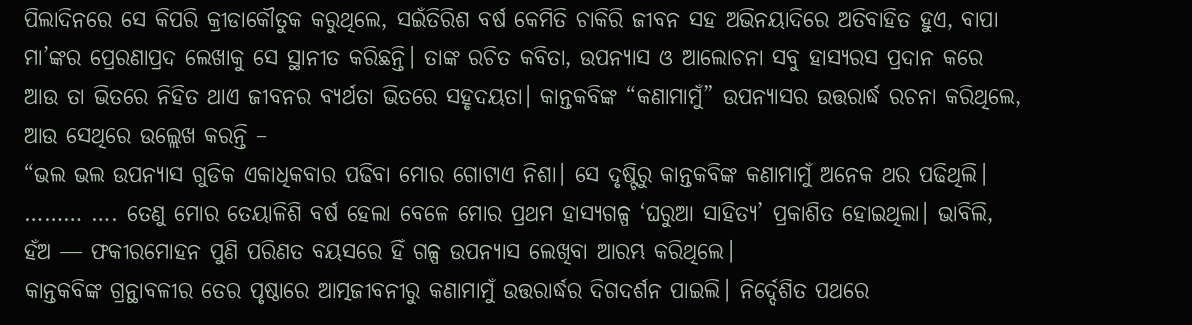ପିଲାଦିନରେ ସେ କିପରି କ୍ରୀଡାକୌତୁକ କରୁଥିଲେ, ସଇଁତିରିଶ ବର୍ଷ କେମିତି ଚାକିରି ଜୀବନ ସହ ଅଭିନୟାଦିରେ ଅତିବାହିତ ହୁଏ, ବାପା ମା’ଙ୍କର ପ୍ରେରଣାପ୍ରଦ ଲେଖାକୁ ସେ ସ୍ଥାନୀତ କରିଛନ୍ତି। ତାଙ୍କ ରଚିତ କବିତା, ଉପନ୍ୟାସ ଓ ଆଲୋଚନା ସବୁ ହାସ୍ୟରସ ପ୍ରଦାନ କରେ ଆଉ ତା ଭିତରେ ନିହିତ ଥାଏ ଜୀବନର ବ୍ୟର୍ଥତା ଭିତରେ ସହୃଦୟତା। କାନ୍ତକବିଙ୍କ “କଣାମାମୁଁ” ଉପନ୍ୟାସର ଉତ୍ତରାର୍ଦ୍ଧ ରଚନା କରିଥିଲେ, ଆଉ ସେଥିରେ ଉଲ୍ଲେଖ କରନ୍ତି –
“ଭଲ ଭଲ ଉପନ୍ୟାସ ଗୁଡିକ ଏକାଧିକବାର ପଢିବା ମୋର ଗୋଟାଏ ନିଶା। ସେ ଦୃଷ୍ଟିରୁ କାନ୍ତକବିଙ୍କ କଣାମାମୁଁ ଅନେକ ଥର ପଢିଥିଲି। ……… …. ତେଣୁ ମୋର ତେୟାଳିଶି ବର୍ଷ ହେଲା ବେଳେ ମୋର ପ୍ରଥମ ହାସ୍ୟଗଳ୍ପ ‘ଘରୁଆ ସାହିତ୍ୟ’ ପ୍ରକାଶିତ ହୋଇଥିଲା। ଭାବିଲି, ହଁଅ ― ଫକୀରମୋହନ ପୁଣି ପରିଣତ ବୟସରେ ହିଁ ଗଳ୍ପ ଉପନ୍ୟାସ ଲେଖିବା ଆରମ୍ଭ କରିଥିଲେ।
କାନ୍ତକବିଙ୍କ ଗ୍ରନ୍ଥାବଳୀର ତେର ପୃଷ୍ଠାରେ ଆତ୍ମଜୀବନୀରୁ କଣାମାମୁଁ ଉତ୍ତରାର୍ଦ୍ଧର ଦିଗଦର୍ଶନ ପାଇଲି। ନିର୍ଦ୍ଦେଶିତ ପଥରେ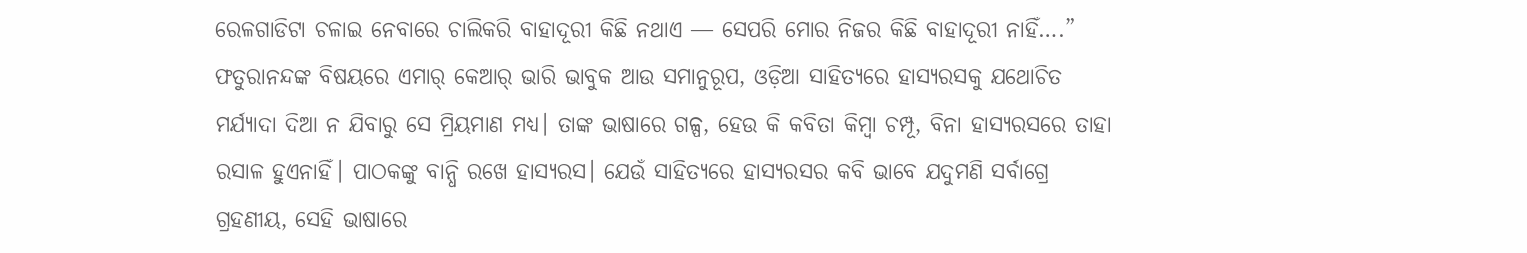ରେଳଗାଡିଟା ଚଳାଇ ନେବାରେ ଚାଲିକରି ବାହାଦୂରୀ କିଛି ନଥାଏ ― ସେପରି ମୋର ନିଜର କିଛି ବାହାଦୂରୀ ନାହିଁ….”
ଫତୁରାନନ୍ଦଙ୍କ ବିଷୟରେ ଏମାର୍ କେଆର୍ ଭାରି ଭାବୁକ ଆଉ ସମାନୁରୂପ, ଓଡ଼ିଆ ସାହିତ୍ୟରେ ହାସ୍ୟରସକୁ ଯଥୋଚିତ ମର୍ଯ୍ୟାଦା ଦିଆ ନ ଯିବାରୁ ସେ ମ୍ରିୟମାଣ ମଧ୍ୟ। ତାଙ୍କ ଭାଷାରେ ଗଳ୍ପ, ହେଉ କି କବିତା କିମ୍ବା ଚମ୍ପୂ, ବିନା ହାସ୍ୟରସରେ ତାହା ରସାଳ ହୁଏନାହିଁ। ପାଠକଙ୍କୁ ବାନ୍ଧି ରଖେ ହାସ୍ୟରସ। ଯେଉଁ ସାହିତ୍ୟରେ ହାସ୍ୟରସର କବି ଭାବେ ଯଦୁମଣି ସର୍ବାଗ୍ରେ ଗ୍ରହଣୀୟ, ସେହି ଭାଷାରେ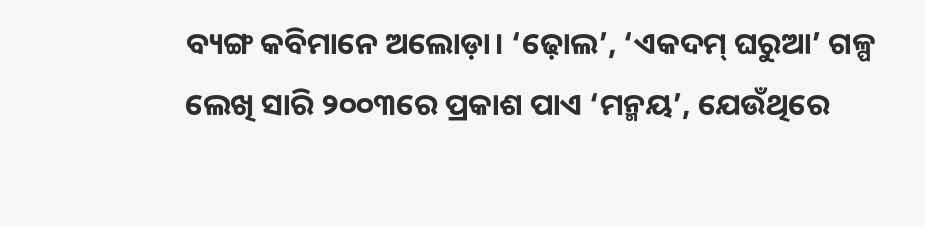ବ୍ୟଙ୍ଗ କବିମାନେ ଅଲୋଡ଼ା। ‘ଢ଼ୋଲ’, ‘ଏକଦମ୍ ଘରୁଆ’ ଗଳ୍ପ ଲେଖି ସାରି ୨୦୦୩ରେ ପ୍ରକାଶ ପାଏ ‘ମନ୍ମୟ’, ଯେଉଁଥିରେ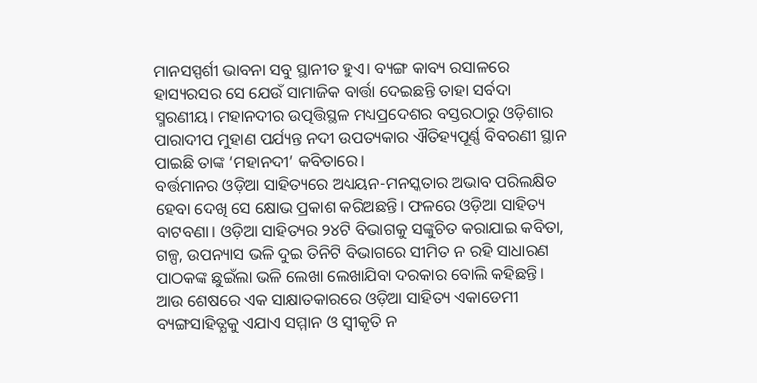ମାନସସ୍ପର୍ଶୀ ଭାବନା ସବୁ ସ୍ଥାନୀତ ହୁଏ। ବ୍ୟଙ୍ଗ କାବ୍ୟ ରସାଳରେ ହାସ୍ୟରସର ସେ ଯେଉଁ ସାମାଜିକ ବାର୍ତ୍ତା ଦେଇଛନ୍ତି ତାହା ସର୍ବଦା ସ୍ମରଣୀୟ। ମହାନଦୀର ଉତ୍ପତ୍ତିସ୍ଥଳ ମଧ୍ୟପ୍ରଦେଶର ବସ୍ତରଠାରୁ ଓଡ଼ିଶାର ପାରାଦୀପ ମୁହାଣ ପର୍ଯ୍ୟନ୍ତ ନଦୀ ଉପତ୍ୟକାର ଐତିହ୍ୟପୂର୍ଣ୍ଣ ବିବରଣୀ ସ୍ଥାନ ପାଇଛି ତାଙ୍କ ‘ମହାନଦୀ’ କବିତାରେ।
ବର୍ତ୍ତମାନର ଓଡ଼ିଆ ସାହିତ୍ୟରେ ଅଧ୍ୟୟନ-ମନସ୍କତାର ଅଭାବ ପରିଲକ୍ଷିତ ହେବା ଦେଖି ସେ କ୍ଷୋଭ ପ୍ରକାଶ କରିଅଛନ୍ତି। ଫଳରେ ଓଡ଼ିଆ ସାହିତ୍ୟ ବାଟବଣା। ଓଡ଼ିଆ ସାହିତ୍ୟର ୨୪ଟି ବିଭାଗକୁ ସଙ୍କୁଚିତ କରାଯାଇ କବିତା, ଗଳ୍ପ, ଉପନ୍ୟାସ ଭଳି ଦୁଇ ତିନିଟି ବିଭାଗରେ ସୀମିତ ନ ରହି ସାଧାରଣ ପାଠକଙ୍କ ଛୁଇଁଲା ଭଳି ଲେଖା ଲେଖାଯିବା ଦରକାର ବୋଲି କହିଛନ୍ତି। ଆଉ ଶେଷରେ ଏକ ସାକ୍ଷାତକାରରେ ଓଡ଼ିଆ ସାହିତ୍ୟ ଏକାଡେମୀ ବ୍ୟଙ୍ଗସାହିତ୍ଯକୁ ଏଯାଏ ସମ୍ମାନ ଓ ସ୍ଵୀକୃତି ନ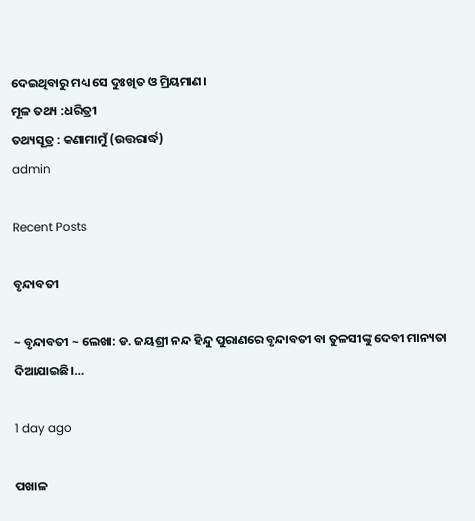ଦେଇଥିବାରୁ ମଧ୍ୟ ସେ ଦୁଃଖିତ ଓ ମ୍ରିୟମାଣ।
ମୂଳ ତଥ୍ୟ :ଧରିତ୍ରୀ
ତଥ୍ୟସୂତ୍ର : କଣାମାମୁଁ (ଉତ୍ତରାର୍ଦ୍ଧ)
admin

Recent Posts

ବୃନ୍ଦାବତୀ

~ ବୃନ୍ଦାବତୀ ~ ଲେଖା: ଡ. ଜୟଶ୍ରୀ ନନ୍ଦ ହିନ୍ଦୁ ପୁରାଣରେ ବୃନ୍ଦାବତୀ ବା ତୁଳସୀଙ୍କୁ ଦେବୀ ମାନ୍ୟତା ଦିଆଯାଇଛି।…

1 day ago

ପଖାଳ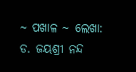~ ପଖାଳ ~ ଲେଖା: ଡ. ଜୟଶ୍ରୀ ନନ୍ଦ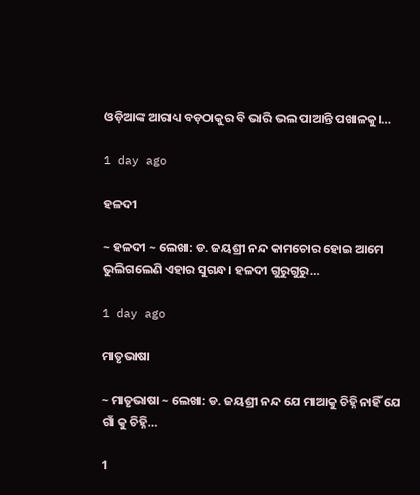ଓଡ଼ିଆଙ୍କ ଆରାଧ୍ୟ ବଡ଼ଠାକୁର ବି ଭାରି ଭଲ ପାଆନ୍ତି ପଖାଳକୁ।…

1 day ago

ହଳଦୀ

~ ହଳଦୀ ~ ଲେଖା: ଡ. ଜୟଶ୍ରୀ ନନ୍ଦ କାମଚୋର ହୋଇ ଆମେ ଭୁଲିଗଲେଣି ଏହାର ସୁଗନ୍ଧ। ହଳଦୀ ଗୁରୁଗୁରୁ…

1 day ago

ମାତୃଭାଷା

~ ମାତୃଭାଷା ~ ଲେଖା: ଡ. ଜୟଶ୍ରୀ ନନ୍ଦ ଯେ ମାଆକୁ ଚିହ୍ନି ନାହିଁ ଯେ ଗାଁ କୁ ଚିହ୍ନି…

1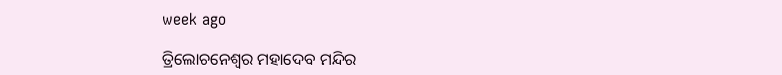week ago

ତ୍ରିଲୋଚନେଶ୍ୱର ମହାଦେବ ମନ୍ଦିର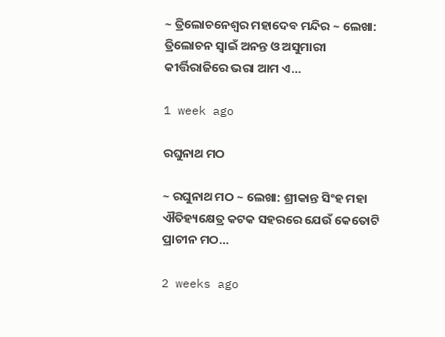~ ତ୍ରିଲୋଚନେଶ୍ୱର ମହାଦେବ ମନ୍ଦିର ~ ଲେଖା: ତ୍ରିଲୋଚନ ସ୍ୱାଇଁ ଅନନ୍ତ ଓ ଅସୁମାରୀ କୀର୍ତ୍ତିରାଜିରେ ଭରା ଆମ ଏ…

1 week ago

ରଘୁନାଥ ମଠ

~ ରଘୁନାଥ ମଠ ~ ଲେଖା: ଶ୍ରୀକାନ୍ତ ସିଂହ ମହା ଐତିହ୍ୟକ୍ଷେତ୍ର କଟକ ସହରରେ ଯେଉଁ କେତୋଟି ପ୍ରାଚୀନ ମଠ…

2 weeks ago